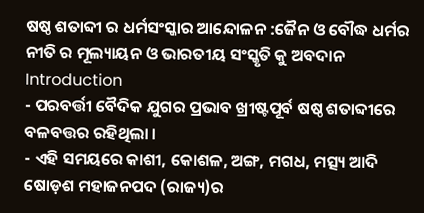ଷଷ୍ଠ ଶତାବ୍ଦୀ ର ଧର୍ମସଂସ୍କାର ଆନ୍ଦୋଳନ :ଜୈନ ଓ ବୌଦ୍ଧ ଧର୍ମର ନୀତି ର ମୂଲ୍ୟାୟନ ଓ ଭାରତୀୟ ସଂସ୍କୃତି କୁ ଅବଦାନ
Introduction
- ପରବର୍ତ୍ତୀ ବୈଦିକ ଯୁଗର ପ୍ରଭାବ ଖ୍ରୀଷ୍ଟପୂର୍ବ ଷଷ୍ଠ ଶତାବ୍ଦୀରେ ବଳବତ୍ତର ରହିଥିଲା ।
- ଏହି ସମୟରେ କାଶୀ, କୋଶଳ, ଅଙ୍ଗ, ମଗଧ, ମତ୍ସ୍ୟ ଆଦି ଷୋଡ଼ଶ ମହାଜନପଦ (ରାଜ୍ୟ)ର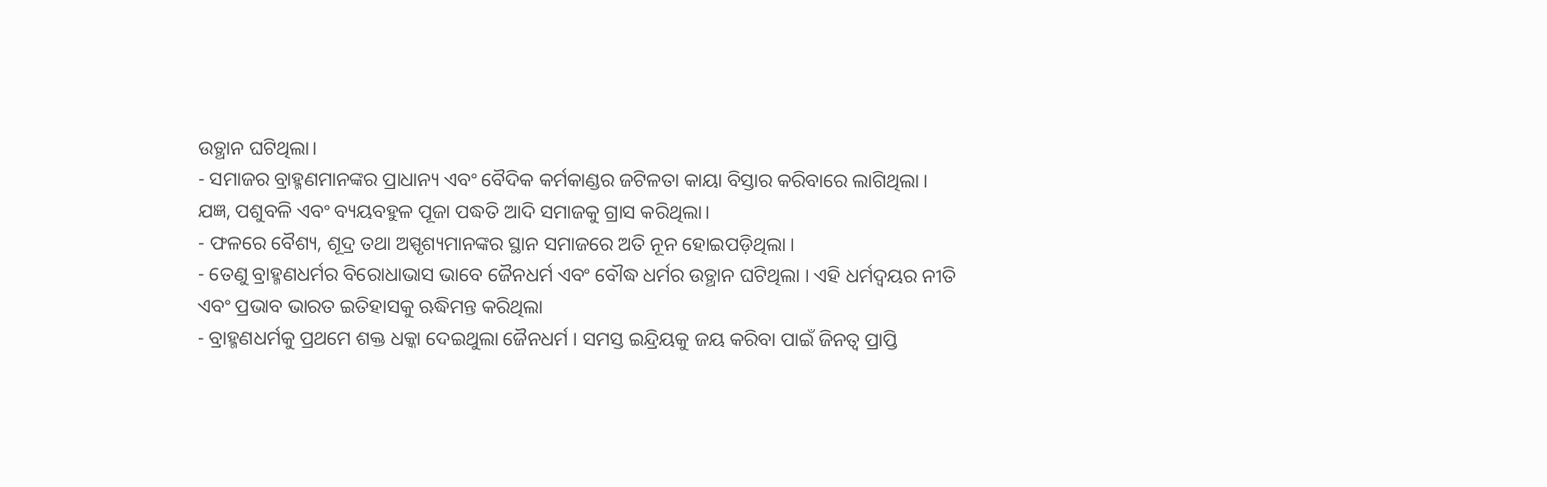ଉତ୍ଥାନ ଘଟିଥିଲା।
- ସମାଜର ବ୍ରାହ୍ମଣମାନଙ୍କର ପ୍ରାଧାନ୍ୟ ଏବଂ ବୈଦିକ କର୍ମକାଣ୍ଡର ଜଟିଳତା କାୟା ବିସ୍ତାର କରିବାରେ ଲାଗିଥିଲା । ଯଜ୍ଞ, ପଶୁବଳି ଏବଂ ବ୍ୟୟବହୁଳ ପୂଜା ପଦ୍ଧତି ଆଦି ସମାଜକୁ ଗ୍ରାସ କରିଥିଲା।
- ଫଳରେ ବୈଶ୍ୟ, ଶୂଦ୍ର ତଥା ଅସ୍ପୃଶ୍ୟମାନଙ୍କର ସ୍ଥାନ ସମାଜରେ ଅତି ନୂନ ହୋଇପଡ଼ିଥିଲା ।
- ତେଣୁ ବ୍ରାହ୍ମଣଧର୍ମର ବିରୋଧାଭାସ ଭାବେ ଜୈନଧର୍ମ ଏବଂ ବୌଦ୍ଧ ଧର୍ମର ଉତ୍ଥାନ ଘଟିଥିଲା । ଏହି ଧର୍ମଦ୍ଵୟର ନୀତି ଏବଂ ପ୍ରଭାବ ଭାରତ ଇତିହାସକୁ ଋଦ୍ଧିମନ୍ତ କରିଥିଲା
- ବ୍ରାହ୍ମଣଧର୍ମକୁ ପ୍ରଥମେ ଶକ୍ତ ଧକ୍କା ଦେଇଥୁଲା ଜୈନଧର୍ମ । ସମସ୍ତ ଇନ୍ଦ୍ରିୟକୁ ଜୟ କରିବା ପାଇଁ ଜିନତ୍ୱ ପ୍ରାପ୍ତି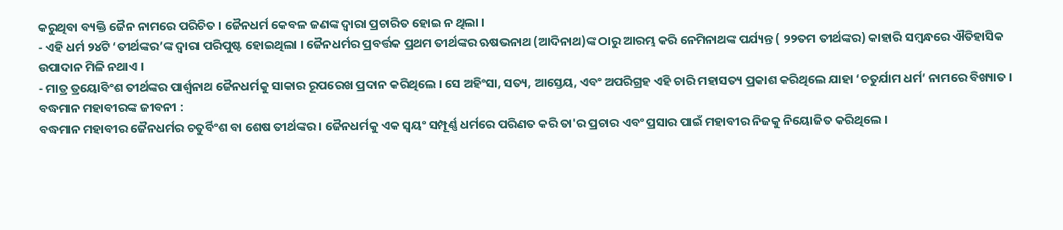କରୁଥିବା ବ୍ୟକ୍ତି ଜୈନ ନାମରେ ପରିଚିତ । ଜୈନଧର୍ମ କେବଳ ଜଣଙ୍କ ଦ୍ଵାରା ପ୍ରଚାରିତ ହୋଇ ନ ଥିଲା ।
- ଏହି ଧର୍ମ ୨୪ଟି ‘ତୀର୍ଥଙ୍କର’ଙ୍କ ଦ୍ବାରା ପରିପୁଷ୍ଟ ହୋଇଥିଲା । ଜୈନଧର୍ମର ପ୍ରବର୍ତ୍ତକ ପ୍ରଥମ ତୀର୍ଥଙ୍କର ଋଷଭନାଥ (ଆଦିନାଥ)ଙ୍କ ଠାରୁ ଆରମ୍ଭ କରି ନେମିନାଥଙ୍କ ପର୍ଯ୍ୟନ୍ତ ( ୨୨ତମ ତୀର୍ଥଙ୍କର) କାହାରି ସମ୍ବନ୍ଧରେ ଐତିହାସିକ ଉପାଦାନ ମିଳି ନଥାଏ ।
- ମାତ୍ର ତ୍ରୟୋବିଂଶ ତୀର୍ଥଙ୍କର ପାର୍ଶ୍ଵନାଥ ଜୈନଧର୍ମକୁ ସାକାର ରୂପରେଖ ପ୍ରଦାନ କରିଥିଲେ । ସେ ଅହିଂସା, ସତ୍ୟ, ଆସ୍ତେୟ, ଏବଂ ଅପରିଗ୍ରହ ଏହି ଚାରି ମହାସତ୍ୟ ପ୍ରକାଶ କରିଥିଲେ ଯାହା ‘ଚତୁର୍ଯାମ ଧର୍ମ’ ନାମରେ ବିଖ୍ୟାତ ।
ବଦ୍ଧମାନ ମହାବୀରଙ୍କ ଜୀବନୀ :
ବଦ୍ଧମାନ ମହାବୀର ଜୈନଧର୍ମର ଚତୁର୍ବିଂଶ ବା ଶେଷ ତୀର୍ଥଙ୍କର । ଜୈନଧର୍ମକୁ ଏକ ସ୍ଵୟଂ ସମ୍ପୂର୍ଣ୍ଣ ଧର୍ମରେ ପରିଣତ କରି ତା'ର ପ୍ରଚାର ଏବଂ ପ୍ରସାର ପାଇଁ ମହାବୀର ନିଜକୁ ନିୟୋଜିତ କରିଥିଲେ ।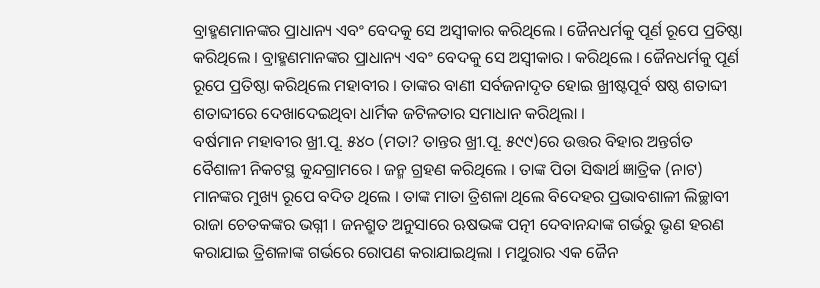ବ୍ରାହ୍ମଣମାନଙ୍କର ପ୍ରାଧାନ୍ୟ ଏବଂ ବେଦକୁ ସେ ଅସ୍ୱୀକାର କରିଥିଲେ । ଜୈନଧର୍ମକୁ ପୂର୍ଣ ରୂପେ ପ୍ରତିଷ୍ଠା କରିଥିଲେ । ବ୍ରାହ୍ମଣମାନଙ୍କର ପ୍ରାଧାନ୍ୟ ଏବଂ ବେଦକୁ ସେ ଅସ୍ୱୀକାର । କରିଥିଲେ । ଜୈନଧର୍ମକୁ ପୂର୍ଣ ରୂପେ ପ୍ରତିଷ୍ଠା କରିଥିଲେ ମହାବୀର । ତାଙ୍କର ବାଣୀ ସର୍ବଜନାଦୃତ ହୋଇ ଖ୍ରୀଷ୍ଟପୂର୍ବ ଷଷ୍ଠ ଶତାବ୍ଦୀ ଶତାବ୍ଦୀରେ ଦେଖାଦେଇଥିବା ଧାର୍ମିକ ଜଟିଳତାର ସମାଧାନ କରିଥିଲା ।
ବର୍ଷମାନ ମହାବୀର ଖ୍ରୀ.ପୂ. ୫୪୦ (ମତା? ତାନ୍ତର ଖ୍ରୀ.ପୂ. ୫୯୯)ରେ ଉତ୍ତର ବିହାର ଅନ୍ତର୍ଗତ ବୈଶାଳୀ ନିକଟସ୍ଥ କୁନ୍ଦଗ୍ରାମରେ । ଜନ୍ମ ଗ୍ରହଣ କରିଥିଲେ । ତାଙ୍କ ପିତା ସିଦ୍ଧାର୍ଥ ଜ୍ଞାତ୍ରିକ (ନାଟ) ମାନଙ୍କର ମୁଖ୍ୟ ରୂପେ ବଦିତ ଥିଲେ । ତାଙ୍କ ମାତା ତ୍ରିଶଳା ଥିଲେ ବିଦେହର ପ୍ରଭାବଶାଳୀ ଲିଚ୍ଛାବୀ ରାଜା ଚେତକଙ୍କର ଭଗ୍ନୀ । ଜନଶ୍ରୁତ ଅନୁସାରେ ଋଷଭଙ୍କ ପତ୍ନୀ ଦେବାନନ୍ଦାଙ୍କ ଗର୍ଭରୁ ଭୃଣ ହରଣ କରାଯାଇ ତ୍ରିଶଳାଙ୍କ ଗର୍ଭରେ ରୋପଣ କରାଯାଇଥିଲା । ମଥୁରାର ଏକ ଜୈନ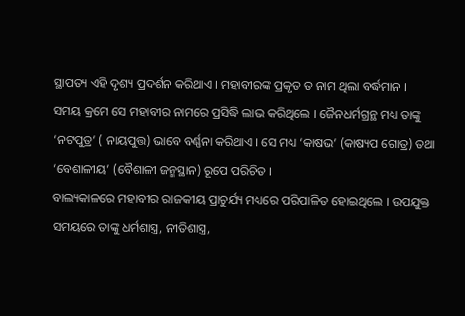ସ୍ଥାପତ୍ୟ ଏହି ଦୃଶ୍ୟ ପ୍ରଦର୍ଶନ କରିଥାଏ । ମହାବୀରଙ୍କ ପ୍ରକୃତ ତ ନାମ ଥିଲା ବର୍ଦ୍ଧମାନ । ସମୟ କ୍ରମେ ସେ ମହାବୀର ନାମରେ ପ୍ରସିଦ୍ଧି ଲାଭ କରିଥିଲେ । ଜୈନଧର୍ମଗ୍ରନ୍ଥ ମଧ୍ୟ ତାଙ୍କୁ ‘ନଟପୁତ୍ର’ ( ନାୟପୁତ୍ତ) ଭାବେ ବର୍ଣ୍ଣନା କରିଥାଏ । ସେ ମଧ୍ୟ ‘କାଷଭ’ (କାଷ୍ୟପ ଗୋତ୍ର) ତଥା ‘ବେଶାଳୀୟ’ (ବୈଶାଳୀ ଜନ୍ମସ୍ଥାନ) ରୂପେ ପରିଚିତ ।
ବାଲ୍ୟକାଳରେ ମହାବୀର ରାଜକୀୟ ପ୍ରାଚୁର୍ଯ୍ୟ ମଧ୍ୟରେ ପରିପାଳିତ ହୋଇଥିଲେ । ଉପଯୁକ୍ତ ସମୟରେ ତାଙ୍କୁ ଧର୍ମଶାସ୍ତ୍ର, ନୀତିଶାସ୍ତ୍ର,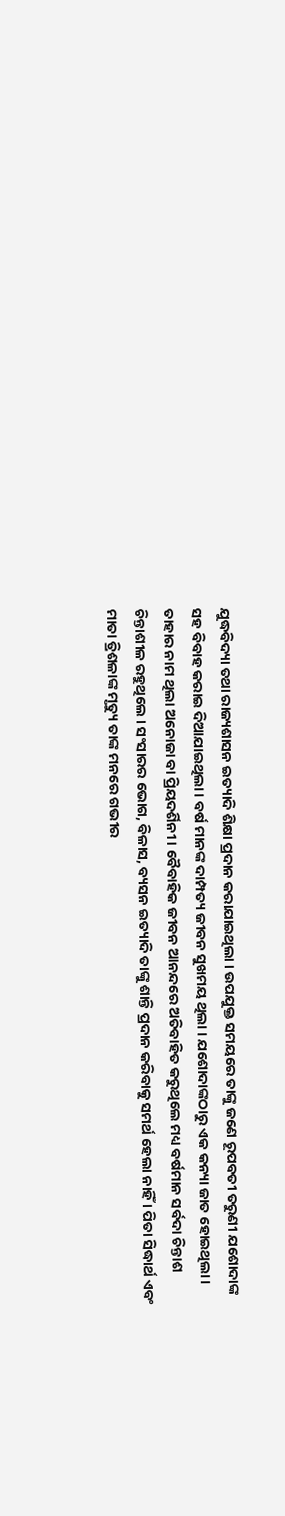ଯୁଦ୍ଧବିଦ୍ୟା ତଥା ରାଜ୍ୟଶାସନ ଇତ୍ୟାଦି ଶିକ୍ଷା ପ୍ରଦାନ କରାଯାଇଥିଲା । ଉପଯୁକ୍ତ ସମୟରେ ତାଙ୍କୁ ଜଣେ ରୂପବତୀ ତରୁଣୀ ଯଶୋଦାଙ୍କ ସହ ବିବାହ କରାଇ ଦିଆଯାଇଥିଲା । ବର୍ଷ ମାନଙ୍କ ଦାମ୍ପତ୍ୟ ଜୀବନ ସୁଖମୟ ଥିଲା । ଯଶୋଦାଙ୍କଠାରୁ ଏକ କନ୍ୟା ଜାତ ହୋଇଥିଲା । ତାହାର ନାମ ଥିଲା ଅନୋଜା ବା ପ୍ରିୟଦର୍ଶିନୀ । ବୈବାହିକ ଜୀବନ ଆନନ୍ଦରେ ଅତିବାହିତ କରୁଥିଲେ ମଧ୍ୟ ବର୍ଷମାନ ସର୍ବଦା ଚିନ୍ତାଶ ଚିନ୍ତାଶୀଳ ରହୁଥିଲେ । ସଂସାରର ଭୋଗ, ବିଳାସ, ବ୍ୟସନ ଇତ୍ୟାଦି ତାଙ୍କୁ ଶାନ୍ତି ପ୍ରଦାନ କରିବାକୁ ସମର୍ଥ ହେଲା ନାହିଁ । ପିତା ସିଦ୍ଧାର୍ଥ ଏବଂ ମାତା ତ୍ରିଶଳାଙ୍କ ମୃତ୍ୟୁ ତାଙ୍କ ମନରେ ଗଭୀର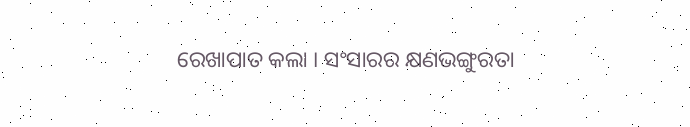ରେଖାପାତ କଲା । ସଂସାରର କ୍ଷଣଭଙ୍ଗୁରତା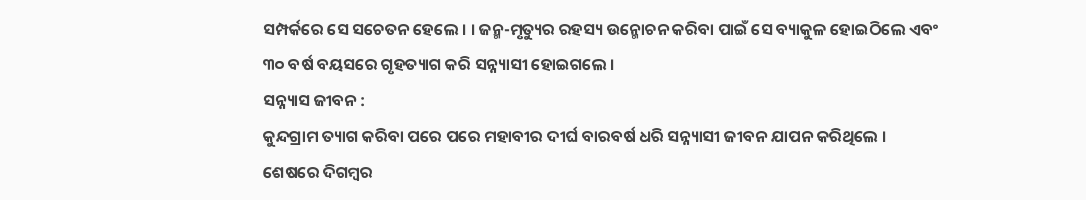ସମ୍ପର୍କରେ ସେ ସଚେତନ ହେଲେ । । ଜନ୍ମ-ମୃତ୍ୟୁର ରହସ୍ୟ ଉନ୍ମୋଚନ କରିବା ପାଇଁ ସେ ବ୍ୟାକୁଳ ହୋଇଠିଲେ ଏବଂ ୩୦ ବର୍ଷ ବୟସରେ ଗୃହତ୍ୟାଗ କରି ସନ୍ନ୍ୟାସୀ ହୋଇଗଲେ ।
ସନ୍ନ୍ୟାସ ଜୀବନ :
କୁନ୍ଦଗ୍ରାମ ତ୍ୟାଗ କରିବା ପରେ ପରେ ମହାବୀର ଦୀର୍ଘ ବାରବର୍ଷ ଧରି ସନ୍ନ୍ୟାସୀ ଜୀବନ ଯାପନ କରିଥିଲେ । ଶେଷରେ ଦିଗମ୍ବର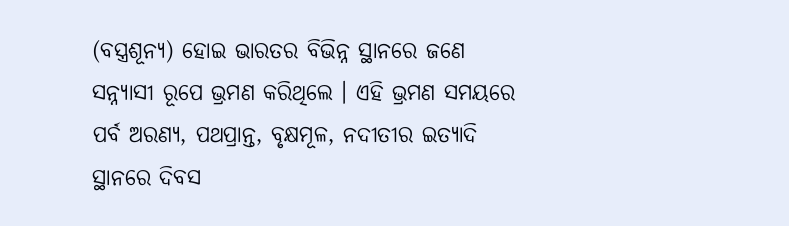(ବସ୍ତ୍ରଶୂନ୍ୟ) ହୋଇ ଭାରତର ବିଭିନ୍ନ ସ୍ଥାନରେ ଜଣେ ସନ୍ନ୍ୟାସୀ ରୂପେ ଭ୍ରମଣ କରିଥିଲେ । ଏହି ଭ୍ରମଣ ସମୟରେ ପର୍ବ ଅରଣ୍ୟ, ପଥପ୍ରାନ୍ତ, ବୃକ୍ଷମୂଳ, ନଦୀତୀର ଇତ୍ୟାଦି ସ୍ଥାନରେ ଦିବସ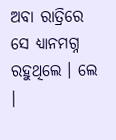ଅବା ରାତ୍ରିରେ ସେ ଧ୍ୟାନମଗ୍ନ ରହୁଥିଲେ । ଲେ ।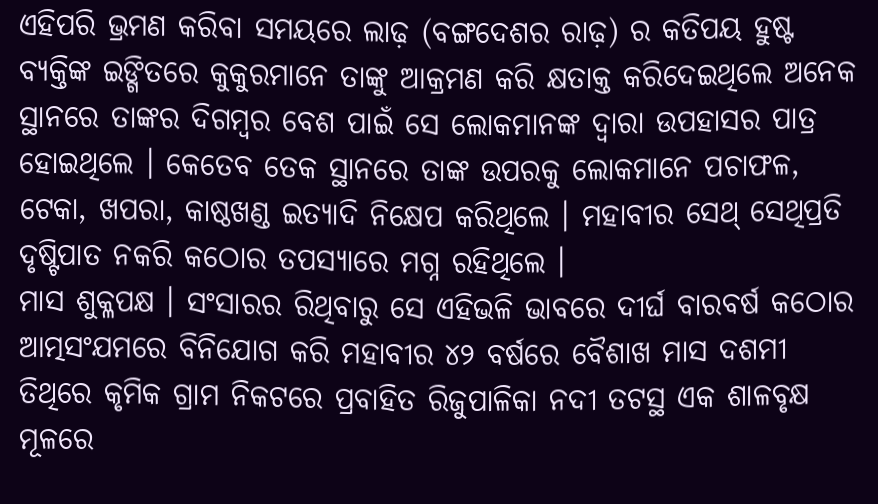ଏହିପରି ଭ୍ରମଣ କରିବା ସମୟରେ ଲାଢ଼ (ବଙ୍ଗଦେଶର ରାଢ଼) ର କତିପୟ ହୁଷ୍ଟ ବ୍ୟକ୍ତିଙ୍କ ଇଙ୍ଗିତରେ କୁକୁରମାନେ ତାଙ୍କୁ ଆକ୍ରମଣ କରି କ୍ଷତାକ୍ତ କରିଦେଇଥିଲେ ଅନେକ ସ୍ଥାନରେ ତାଙ୍କର ଦିଗମ୍ବର ବେଶ ପାଇଁ ସେ ଲୋକମାନଙ୍କ ଦ୍ଵାରା ଉପହାସର ପାତ୍ର ହୋଇଥିଲେ । କେତେବ ତେକ ସ୍ଥାନରେ ତାଙ୍କ ଉପରକୁ ଲୋକମାନେ ପଚାଫଳ, ଟେକା, ଖପରା, କାଷ୍ଠଖଣ୍ଡ ଇତ୍ୟାଦି ନିକ୍ଷେପ କରିଥିଲେ । ମହାବୀର ସେଥ୍ ସେଥିପ୍ରତି ଦୃଷ୍ଟିପାତ ନକରି କଠୋର ତପସ୍ୟାରେ ମଗ୍ନ ରହିଥିଲେ ।
ମାସ ଶୁକ୍ଳପକ୍ଷ । ସଂସାରର ରିଥିବାରୁ ସେ ଏହିଭଳି ଭାବରେ ଦୀର୍ଘ ବାରବର୍ଷ କଠୋର ଆତ୍ମସଂଯମରେ ବିନିଯୋଗ କରି ମହାବୀର ୪୨ ବର୍ଷରେ ବୈଶାଖ ମାସ ଦଶମୀ ତିଥିରେ କୃମିକ ଗ୍ରାମ ନିକଟରେ ପ୍ରବାହିତ ରିଜୁପାଳିକା ନଦୀ ତଟସ୍ଥ ଏକ ଶାଳବୃକ୍ଷ ମୂଳରେ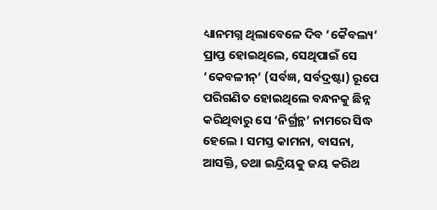ଧ୍ୟାନମଗ୍ନ ଥିଲାବେଳେ ଦିବ ‘କୈବଲ୍ୟ’ ପ୍ରାପ୍ତ ହୋଇଥିଲେ, ସେଥିପାଇଁ ସେ ‘କେବଳୀନ୍’ (ସର୍ବଜ୍ଞ, ସର୍ବଦ୍ରଷ୍ଟା) ରୂପେ ପରିଗଣିତ ହୋଇଥିଲେ ବନ୍ଧନକୁ ଛିନ୍ନ କରିଥିବାରୁ ସେ ‘ନିର୍ଗ୍ରନ୍ଥ’ ନାମରେ ସିଦ୍ଧ ହେଲେ । ସମସ୍ତ କାମନା, ବାସନା, ଆସକ୍ତି, ତଥା ଇନ୍ଦ୍ରିୟକୁ ଜୟ କରିଥ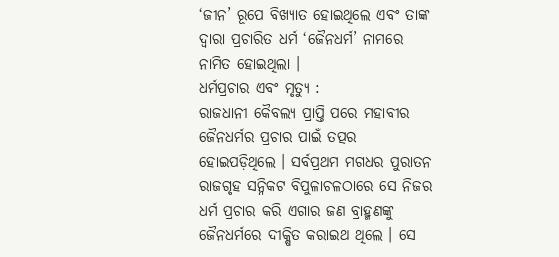‘ଜୀନ’ ରୂପେ ବିଖ୍ୟାତ ହୋଇଥିଲେ ଏବଂ ତାଙ୍କ ଦ୍ଵାରା ପ୍ରଚାରିତ ଧର୍ମ ‘ଜୈନଧର୍ମ’ ନାମରେ ନାମିତ ହୋଇଥିଲା ।
ଧର୍ମପ୍ରଚାର ଏବଂ ମୃତ୍ୟୁ :
ରାଜଧାନୀ କୈବଲ୍ୟ ପ୍ରାପ୍ତି ପରେ ମହାବୀର ଜୈନଧର୍ମର ପ୍ରଚାର ପାଇଁ ତତ୍ପର ହୋଇପଡ଼ିଥିଲେ । ସର୍ବପ୍ରଥମ ମଗଧର ପୁରାତନ ରାଜଗୃହ ସନ୍ନିକଟ ବିପୁଳାଚଳଠାରେ ସେ ନିଜର ଧର୍ମ ପ୍ରଚାର କରି ଏଗାର ଜଣ ବ୍ରାହ୍ମଣଙ୍କୁ ଜୈନଧର୍ମରେ ଦୀକ୍ଷିତ କରାଇଥ ଥିଲେ । ସେ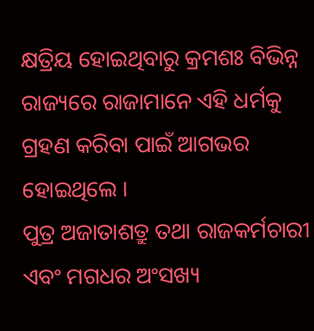କ୍ଷତ୍ରିୟ ହୋଇଥିବାରୁ କ୍ରମଶଃ ବିଭିନ୍ନ ରାଜ୍ୟରେ ରାଜାମାନେ ଏହି ଧର୍ମକୁ ଗ୍ରହଣ କରିବା ପାଇଁ ଆଗଭର ହୋଇଥିଲେ ।
ପୁତ୍ର ଅଜାତାଶତ୍ରୁ ତଥା ରାଜକର୍ମଚାରୀ ଏବଂ ମଗଧର ଅଂସଖ୍ୟ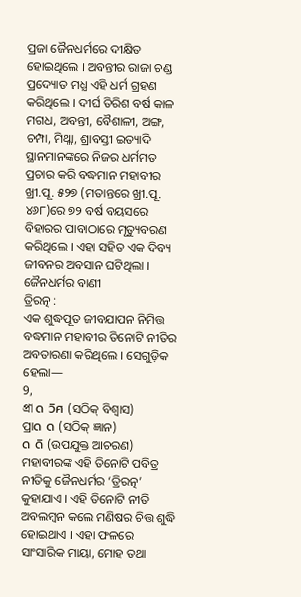ପ୍ରଜା ଜୈନଧର୍ମରେ ଦୀକ୍ଷିତ ହୋଇଥିଲେ । ଅବନ୍ତୀର ରାଜା ଚଣ୍ଡ ପ୍ରଦ୍ୟୋତ ମଧ୍ଯ ଏହି ଧର୍ମ ଗ୍ରହଣ କରିଥିଲେ । ଦୀର୍ଘ ତିରିଶ ବର୍ଷ କାଳ ମଗଧ, ଅବନ୍ତୀ, ବୈଶାଳୀ, ଅଙ୍ଗ, ଚମ୍ପା, ମିଥ୍ଳା, ଶ୍ରାବସ୍ତୀ ଇତ୍ୟାଦି ସ୍ଥାନମାନଙ୍କରେ ନିଜର ଧର୍ମମତ ପ୍ରଚାର କରି ବଦ୍ଧମାନ ମହାବୀର ଖ୍ରୀ.ପୂ. ୫୨୭ (ମତାନ୍ତରେ ଖ୍ରୀ.ପୂ. ୪୬୮)ରେ ୭୨ ବର୍ଷ ବୟସରେ ବିହାରର ପାବାଠାରେ ମୃତ୍ୟୁବରଣ କରିଥିଲେ । ଏହା ସହିତ ଏକ ଦିବ୍ୟ ଜୀବନର ଅବସାନ ଘଟିଥିଲା ।
ଜୈନଧର୍ମର ବାଣୀ
ତ୍ରିରତ୍ନ :
ଏକ ଶୁଦ୍ଧପୂତ ଜୀବଯାପନ ନିମିତ୍ତ ବଦ୍ଧମାନ ମହାବୀର ତିନୋଟି ନୀତିର ଅବତାରଣା କରିଥିଲେ । ସେଗୁଡ଼ିକ ହେଲା—
9,
প্রা ด วิศ (ସଠିକ୍ ବିଶ୍ୱାସ)
ପ୍ରାด ด (ସଠିକ୍ ଜ୍ଞାନ)
ด ดิ (ଉପଯୁକ୍ତ ଆଚରଣ)
ମହାବୀରଙ୍କ ଏହି ତିନୋଟି ପବିତ୍ର ନୀତିକୁ ଜୈନଧର୍ମର ‘ତ୍ରିରତ୍ନ’ କୁହାଯାଏ । ଏହି ତିନୋଟି ନୀତି ଅବଲମ୍ବନ କଲେ ମଣିଷର ଚିତ୍ତ ଶୁଦ୍ଧି ହୋଇଥାଏ । ଏହା ଫଳରେ ସାଂସାରିକ ମାୟା, ମୋହ ତଥା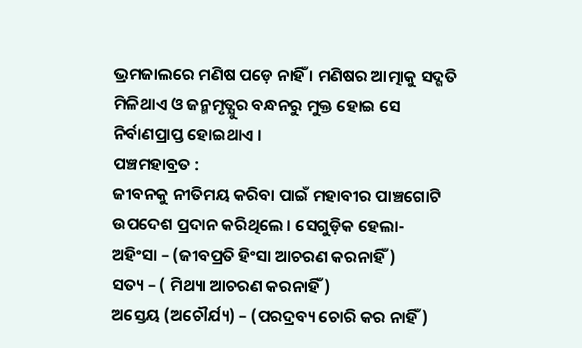ଭ୍ରମଜାଲରେ ମଣିଷ ପଡ଼େ ନାହିଁ । ମଣିଷର ଆତ୍ମାକୁ ସଦ୍ଗତି ମିଳିଥାଏ ଓ ଜନ୍ମମୃତ୍ଯୁର ବନ୍ଧନରୁ ମୁକ୍ତ ହୋଇ ସେ ନିର୍ବାଣପ୍ରାପ୍ତ ହୋଇଥାଏ ।
ପଞ୍ଚମହାବ୍ରତ :
ଜୀବନକୁ ନୀତିମୟ କରିବା ପାଇଁ ମହାବୀର ପାଞ୍ଚଗୋଟି ଉପଦେଶ ପ୍ରଦାନ କରିଥିଲେ । ସେଗୁଡ଼ିକ ହେଲା-
ଅହିଂସା – (ଜୀବପ୍ରତି ହିଂସା ଆଚରଣ କରନାହିଁ)
ସତ୍ୟ – ( ମିଥ୍ୟା ଆଚରଣ କରନାହିଁ)
ଅସ୍ତେୟ (ଅଚୌର୍ଯ୍ୟ) – (ପରଦ୍ରବ୍ୟ ଚୋରି କର ନାହିଁ)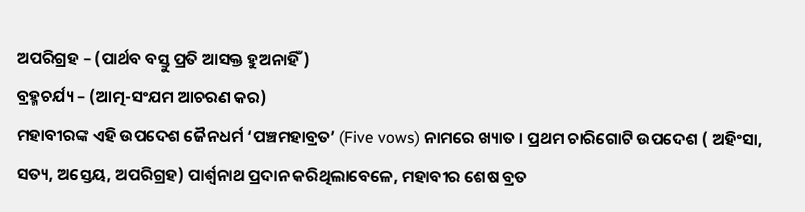ଅପରିଗ୍ରହ – (ପାର୍ଥବ ବସ୍ତୁ ପ୍ରତି ଆସକ୍ତ ହୁଅନାହିଁ)
ବ୍ରହ୍ମଚର୍ଯ୍ୟ – (ଆତ୍ମ-ସଂଯମ ଆଚରଣ କର)
ମହାବୀରଙ୍କ ଏହି ଉପଦେଶ ଜୈନଧର୍ମ ‘ପଞ୍ଚମହାବ୍ରତ’ (Five vows) ନାମରେ ଖ୍ୟାତ । ପ୍ରଥମ ଚାରିଗୋଟି ଉପଦେଶ ( ଅହିଂସା, ସତ୍ୟ, ଅସ୍ତେୟ, ଅପରିଗ୍ରହ) ପାର୍ଶ୍ଵନାଥ ପ୍ରଦାନ କରିଥିଲାବେଳେ, ମହାବୀର ଶେଷ ବ୍ରତ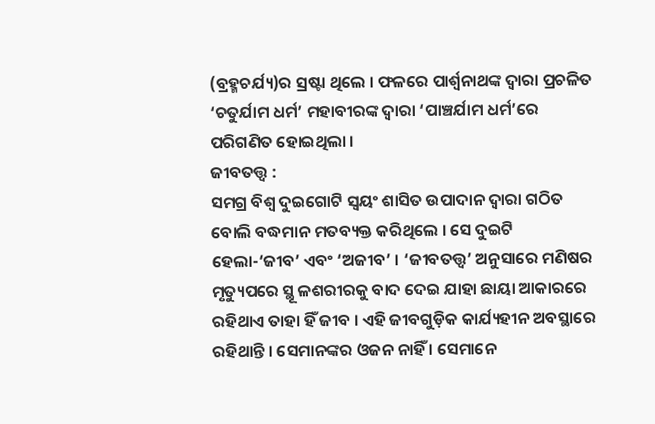(ବ୍ରହ୍ମଚର୍ଯ୍ୟ)ର ସ୍ରଷ୍ଟା ଥିଲେ । ଫଳରେ ପାର୍ଶ୍ଵନାଥଙ୍କ ଦ୍ୱାରା ପ୍ରଚଳିତ ‘ଚତୁର୍ଯାମ ଧର୍ମ’ ମହାବୀରଙ୍କ ଦ୍ଵାରା ‘ପାଞ୍ଚର୍ଯାମ ଧର୍ମ’ରେ ପରିଗଣିତ ହୋଇଥିଲା ।
ଜୀବତତ୍ତ୍ବ :
ସମଗ୍ର ବିଶ୍ଵ ଦୁଇଗୋଟି ସ୍ଵୟଂ ଶାସିତ ଉପାଦାନ ଦ୍ଵାରା ଗଠିତ ବୋଲି ବଦ୍ଧମାନ ମତବ୍ୟକ୍ତ କରିଥିଲେ । ସେ ଦୁଇଟି ହେଲା-‘ଜୀବ’ ଏବଂ ‘ଅଜୀବ’ । ‘ଜୀବତତ୍ତ୍ୱ’ ଅନୁସାରେ ମଣିଷର ମୃତ୍ୟୁପରେ ସ୍ଥୂ ଳଶରୀରକୁ ବାଦ ଦେଇ ଯାହା ଛାୟା ଆକାରରେ ରହିଥାଏ ତାହା ହିଁ ଜୀବ । ଏହି ଜୀବଗୁଡ଼ିକ କାର୍ଯ୍ୟହୀନ ଅବସ୍ଥାରେ ରହିଥାନ୍ତି । ସେମାନଙ୍କର ଓଜନ ନାହିଁ । ସେମାନେ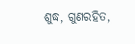ଶୁଦ୍ଧ, ଗୁଣରହିତ,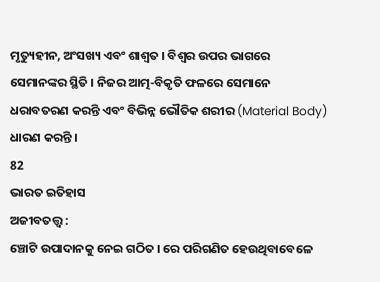ମୃତ୍ୟୁହୀନ, ଅଂସଖ୍ୟ ଏବଂ ଶାଶ୍ଵତ । ବିଶ୍ଵର ଉପର ଭାଗରେ ସେମାନଙ୍କର ସ୍ଥିତି । ନିଜର ଆତ୍ମ-ବିକୃତି ଫଳରେ ସେମାନେ ଧରାବତରଣ କରନ୍ତି ଏବଂ ବିଭିନ୍ନ ଭୌତିକ ଶରୀର (Material Body) ଧାରଣ କରନ୍ତି ।
82
ଭାରତ ଇତିହାସ
ଅଜୀବତତ୍ତ୍ବ :
ଞ୍ଚୋଟି ଉପାଦାନକୁ ନେଇ ଗଠିତ । ରେ ପରିଗଣିତ ହେଉଥିବାବେଳେ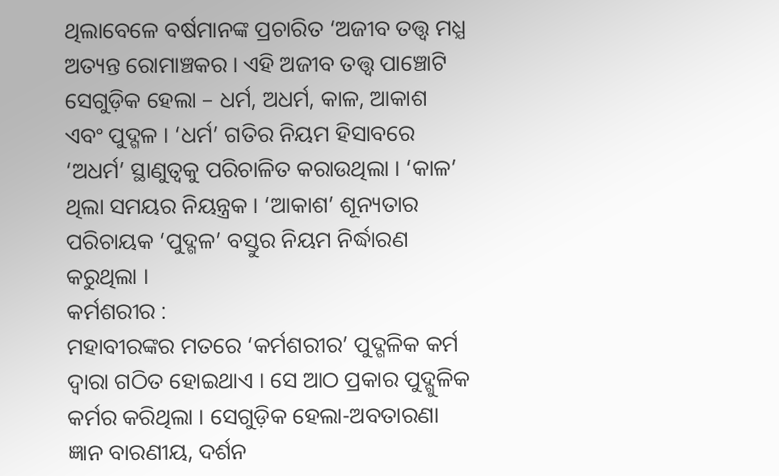ଥିଲାବେଳେ ବର୍ଷମାନଙ୍କ ପ୍ରଚାରିତ ‘ଅଜୀବ ତତ୍ତ୍ବ ମଧ୍ଯ ଅତ୍ୟନ୍ତ ରୋମାଞ୍ଚକର । ଏହି ଅଜୀବ ତତ୍ତ୍ଵ ପାଞ୍ଚୋଟି ସେଗୁଡ଼ିକ ହେଲା – ଧର୍ମ, ଅଧର୍ମ, କାଳ, ଆକାଶ ଏବଂ ପୁଦ୍ଗଳ । ‘ଧର୍ମ’ ଗତିର ନିୟମ ହିସାବରେ ‘ଅଧର୍ମ’ ସ୍ଥାଣୁତ୍ବକୁ ପରିଚାଳିତ କରାଉଥିଲା । ‘କାଳ’ ଥିଲା ସମୟର ନିୟନ୍ତ୍ରକ । ‘ଆକାଶ’ ଶୂନ୍ୟତାର ପରିଚାୟକ ‘ପୁଦ୍ଗଳ’ ବସ୍ତୁର ନିୟମ ନିର୍ଦ୍ଧାରଣ କରୁଥିଲା ।
କର୍ମଶରୀର :
ମହାବୀରଙ୍କର ମତରେ ‘କର୍ମଶରୀର’ ପୁଦ୍ଗଳିକ କର୍ମ ଦ୍ୱାରା ଗଠିତ ହୋଇଥାଏ । ସେ ଆଠ ପ୍ରକାର ପୁଦ୍ଗୁଳିକ କର୍ମର କରିଥିଲା । ସେଗୁଡ଼ିକ ହେଲା-ଅବତାରଣା
ଜ୍ଞାନ ବାରଣୀୟ, ଦର୍ଶନ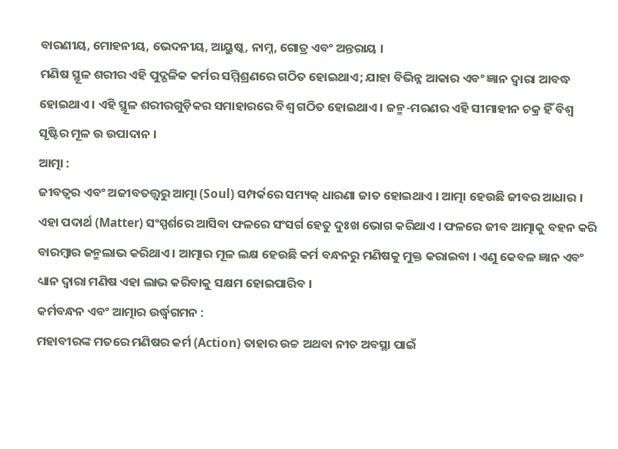ବାରଣୀୟ, ମୋହନୀୟ, ଭେଦନୀୟ, ଆୟୁଷ୍କ, ନାମ୍ନ, ଗୋତ୍ର ଏବଂ ଅନ୍ତରାୟ ।
ମଣିଷ ସ୍ଥୂଳ ଶରୀର ଏହି ପୁଦ୍ଗଳିକ କର୍ମର ସମ୍ମିଶ୍ରଣରେ ଗଠିତ ହୋଇଥାଏ; ଯାହା ବିଭିନ୍ନ ଆକାର ଏବଂ ଜ୍ଞାନ ଦ୍ଵାରା ଆବଦ୍ଧ ହୋଇଥାଏ । ଏହି ସ୍ଥୂଳ ଶରୀରଗୁଡ଼ିକର ସମାହାରରେ ବିଶ୍ଵ ଗଠିତ ହୋଇଥାଏ । ଜନ୍ମ-ମରଣର ଏହି ସୀମାହୀନ ଚକ୍ର ହିଁ ବିଶ୍ୱ ସୃଷ୍ଟିର ମୂଳ ଉ ଉପାଦାନ ।
ଆତ୍ମା :
ଜୀବତ୍ଵର ଏବଂ ଅଜୀବତତ୍ତ୍ଵରୁ ଆତ୍ମା (Soul) ସମ୍ପର୍କରେ ସମ୍ୟକ୍ ଧାରଣା ଜାତ ହୋଇଥାଏ । ଆତ୍ମା ହେଉଛି ଜୀବର ଆଧାର । ଏହା ପଦାର୍ଥ (Matter) ସଂସ୍ପର୍ଶରେ ଆସିବା ଫଳରେ ସଂସର୍ଗ ହେତୁ ଦୁଃଖ ଭୋଗ କରିଥାଏ । ଫଳରେ ଜୀବ ଆତ୍ମାକୁ ବହନ କରି ବାରମ୍ବାର ଜନ୍ମଲାଭ କରିଥାଏ । ଆତ୍ମାର ମୂଳ ଲକ୍ଷ ହେଉଛି କର୍ମ ବନ୍ଧନରୁ ମଣିଷକୁ ମୁକ୍ତ କରାଇବା । ଏଣୁ କେବଳ ଜ୍ଞାନ ଏବଂ ଧ୍ୟାନ ଦ୍ଵାରା ମଣିଷ ଏହା ଲାଭ କରିବାକୁ ସକ୍ଷମ ହୋଇପାରିବ ।
କର୍ମବନ୍ଧନ ଏବଂ ଆତ୍ମାର ଉର୍ଦ୍ଧ୍ବଗମନ :
ମହାବୀରଙ୍କ ମତରେ ମଣିଷର କର୍ମ (Action) ତାହାର ଉଚ୍ଚ ଅଥବା ନୀଚ ଅବସ୍ଥା ପାଇଁ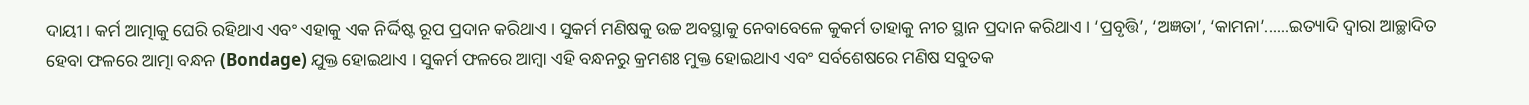ଦାୟୀ । କର୍ମ ଆତ୍ମାକୁ ଘେରି ରହିଥାଏ ଏବଂ ଏହାକୁ ଏକ ନିର୍ଦ୍ଦିଷ୍ଟ ରୂପ ପ୍ରଦାନ କରିଥାଏ । ସୁକର୍ମ ମଣିଷକୁ ଉଚ୍ଚ ଅବସ୍ଥାକୁ ନେବାବେଳେ କୁକର୍ମ ତାହାକୁ ନୀଚ ସ୍ଥାନ ପ୍ରଦାନ କରିଥାଏ । ‘ପ୍ରବୃତ୍ତି’, ‘ଅଜ୍ଞତା’, ‘କାମନା’......ଇତ୍ୟାଦି ଦ୍ଵାରା ଆଚ୍ଛାଦିତ ହେବା ଫଳରେ ଆତ୍ମା ବନ୍ଧନ (Bondage) ଯୁକ୍ତ ହୋଇଥାଏ । ସୁକର୍ମ ଫଳରେ ଆମ୍ବା ଏହି ବନ୍ଧନରୁ କ୍ରମଶଃ ମୁକ୍ତ ହୋଇଥାଏ ଏବଂ ସର୍ବଶେଷରେ ମଣିଷ ସବୁତକ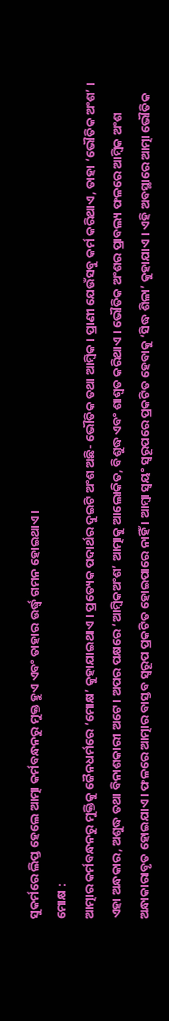ସୁକର୍ମରେ ଲିପ୍ତ ହେଲେ ଆତ୍ମା କର୍ମବନ୍ଧନରୁ ମୁକ୍ତ ହୁଏ ଏବଂ ତାହାର ଉର୍ଦ୍ଧ୍ବ ଗମନ ହୋଇଥାଏ ।
ମୋକ୍ଷ :
ଆତ୍ମାର କର୍ମବନ୍ଧନରୁ ମୁକ୍ତିକୁ ଜୈନଧର୍ମରେ ‘ମୋକ୍ଷ’ କୁହାଯାଇଥାଏ । ପ୍ରତ୍ୟେକ ପଦାର୍ଥର ଦୁଇଟି ଅଂଶ ଅଛି- ଭୌତିକ ତଥା ଆମ୍ବିକ । ପ୍ରାଣୀ ଯେଉଁସବୁ କର୍ମ କରିଥାଏ, ତାହା ‘ଭୌତିକ ଅଂଶ’ । ଏହା ଅନ୍ଧକାର, ଅଶୁଦ୍ଧ ତଥା ବିନାଶକାରୀ ଅଟେ । ଅପର ପକ୍ଷରେ ‘ଆମ୍ବିକଅଂଶ’ ଆତ୍ମାକୁ ଆଲୋକିତ, ବିଶୁଦ୍ଧ ଏବଂ ଶାଶ୍ୱତ କରିଥାଏ । ଭୌତିକ ଅଂଶର ପ୍ରାବଲ୍ୟ ଫଳରେ ଆମ୍ବିକ ଅଂଶ ଅନ୍ଧାକାରାବୃତ ହୋଇଯାଏ । ଫଳରେ ଆତ୍ମାର ବାସ୍ତବ ସ୍ୱରୂପ ପ୍ରକଟିତ ହୋଇପାରେ ନାହିଁ । ଆମ୍ବା ସ୍ଵୟଂ ସ୍ଵରୂପରେ ପ୍ରକଟିତ ହେବାକୁ ‘ସିଦ୍ଧ ଶିଳା’ କୁହାଯାଏ । ଏହି ଅବସ୍ଥାରେ ଆତ୍ମା ଭୌତିକ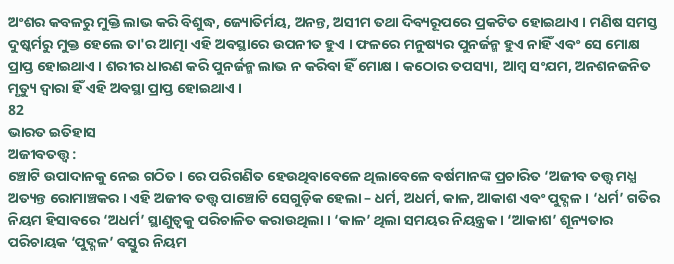ଅଂଶର କବଳରୁ ମୁକ୍ତି ଲାଭ କରି ବିଶୁଦ୍ଧ, ଜ୍ୟୋତିର୍ମୟ, ଅନନ୍ତ, ଅସୀମ ତଥା ଦିବ୍ୟରୂପରେ ପ୍ରକଟିତ ହୋଇଥାଏ । ମଣିଷ ସମସ୍ତ ଦୁଷ୍କର୍ମରୁ ମୁକ୍ତ ହେଲେ ତା'ର ଆତ୍ମା ଏହି ଅବସ୍ଥାରେ ଉପନୀତ ହୁଏ । ଫଳରେ ମନୁଷ୍ୟର ପୁନର୍ଜନ୍ମ ହୁଏ ନାହିଁ ଏବଂ ସେ ମୋକ୍ଷ ପ୍ରାପ୍ତ ହୋଇଥାଏ । ଶରୀର ଧାରଣ କରି ପୁନର୍ଜନ୍ମ ଲାଭ ନ କରିବା ହିଁ ମୋକ୍ଷ । କଠୋର ତପସ୍ୟା, ଆମ୍ବ ସଂଯମ, ଅନଶନଜନିତ ମୃତ୍ୟୁ ଦ୍ବାରା ହିଁ ଏହି ଅବସ୍ଥା ପ୍ରାପ୍ତ ହୋଇଥାଏ ।
82
ଭାରତ ଇତିହାସ
ଅଜୀବତତ୍ତ୍ବ :
ଞ୍ଚୋଟି ଉପାଦାନକୁ ନେଇ ଗଠିତ । ରେ ପରିଗଣିତ ହେଉଥିବାବେଳେ ଥିଲାବେଳେ ବର୍ଷମାନଙ୍କ ପ୍ରଚାରିତ ‘ଅଜୀବ ତତ୍ତ୍ବ ମଧ୍ଯ ଅତ୍ୟନ୍ତ ରୋମାଞ୍ଚକର । ଏହି ଅଜୀବ ତତ୍ତ୍ଵ ପାଞ୍ଚୋଟି ସେଗୁଡ଼ିକ ହେଲା – ଧର୍ମ, ଅଧର୍ମ, କାଳ, ଆକାଶ ଏବଂ ପୁଦ୍ଗଳ । ‘ଧର୍ମ’ ଗତିର ନିୟମ ହିସାବରେ ‘ଅଧର୍ମ’ ସ୍ଥାଣୁତ୍ବକୁ ପରିଚାଳିତ କରାଉଥିଲା । ‘କାଳ’ ଥିଲା ସମୟର ନିୟନ୍ତ୍ରକ । ‘ଆକାଶ’ ଶୂନ୍ୟତାର ପରିଚାୟକ ‘ପୁଦ୍ଗଳ’ ବସ୍ତୁର ନିୟମ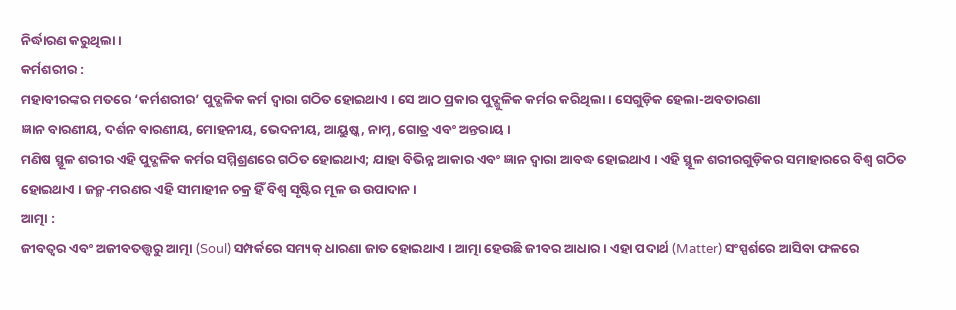ନିର୍ଦ୍ଧାରଣ କରୁଥିଲା ।
କର୍ମଶରୀର :
ମହାବୀରଙ୍କର ମତରେ ‘କର୍ମଶରୀର’ ପୁଦ୍ଗଳିକ କର୍ମ ଦ୍ୱାରା ଗଠିତ ହୋଇଥାଏ । ସେ ଆଠ ପ୍ରକାର ପୁଦ୍ଗୁଳିକ କର୍ମର କରିଥିଲା । ସେଗୁଡ଼ିକ ହେଲା-ଅବତାରଣା
ଜ୍ଞାନ ବାରଣୀୟ, ଦର୍ଶନ ବାରଣୀୟ, ମୋହନୀୟ, ଭେଦନୀୟ, ଆୟୁଷ୍କ, ନାମ୍ନ, ଗୋତ୍ର ଏବଂ ଅନ୍ତରାୟ ।
ମଣିଷ ସ୍ଥୂଳ ଶରୀର ଏହି ପୁଦ୍ଗଳିକ କର୍ମର ସମ୍ମିଶ୍ରଣରେ ଗଠିତ ହୋଇଥାଏ; ଯାହା ବିଭିନ୍ନ ଆକାର ଏବଂ ଜ୍ଞାନ ଦ୍ଵାରା ଆବଦ୍ଧ ହୋଇଥାଏ । ଏହି ସ୍ଥୂଳ ଶରୀରଗୁଡ଼ିକର ସମାହାରରେ ବିଶ୍ଵ ଗଠିତ ହୋଇଥାଏ । ଜନ୍ମ-ମରଣର ଏହି ସୀମାହୀନ ଚକ୍ର ହିଁ ବିଶ୍ୱ ସୃଷ୍ଟିର ମୂଳ ଉ ଉପାଦାନ ।
ଆତ୍ମା :
ଜୀବତ୍ଵର ଏବଂ ଅଜୀବତତ୍ତ୍ଵରୁ ଆତ୍ମା (Soul) ସମ୍ପର୍କରେ ସମ୍ୟକ୍ ଧାରଣା ଜାତ ହୋଇଥାଏ । ଆତ୍ମା ହେଉଛି ଜୀବର ଆଧାର । ଏହା ପଦାର୍ଥ (Matter) ସଂସ୍ପର୍ଶରେ ଆସିବା ଫଳରେ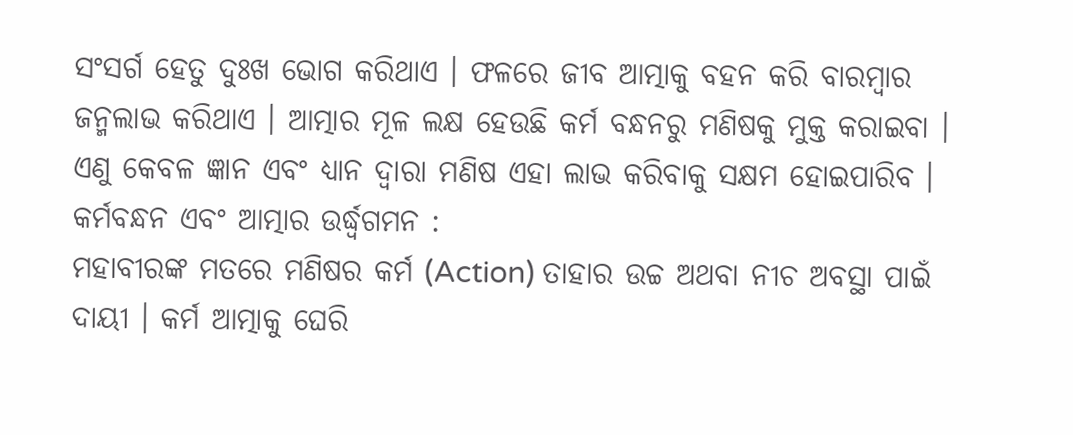ସଂସର୍ଗ ହେତୁ ଦୁଃଖ ଭୋଗ କରିଥାଏ । ଫଳରେ ଜୀବ ଆତ୍ମାକୁ ବହନ କରି ବାରମ୍ବାର ଜନ୍ମଲାଭ କରିଥାଏ । ଆତ୍ମାର ମୂଳ ଲକ୍ଷ ହେଉଛି କର୍ମ ବନ୍ଧନରୁ ମଣିଷକୁ ମୁକ୍ତ କରାଇବା । ଏଣୁ କେବଳ ଜ୍ଞାନ ଏବଂ ଧ୍ୟାନ ଦ୍ଵାରା ମଣିଷ ଏହା ଲାଭ କରିବାକୁ ସକ୍ଷମ ହୋଇପାରିବ ।
କର୍ମବନ୍ଧନ ଏବଂ ଆତ୍ମାର ଉର୍ଦ୍ଧ୍ବଗମନ :
ମହାବୀରଙ୍କ ମତରେ ମଣିଷର କର୍ମ (Action) ତାହାର ଉଚ୍ଚ ଅଥବା ନୀଚ ଅବସ୍ଥା ପାଇଁ ଦାୟୀ । କର୍ମ ଆତ୍ମାକୁ ଘେରି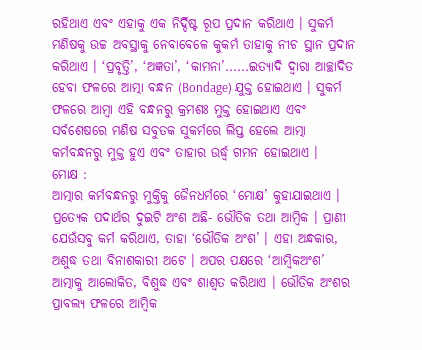ରହିଥାଏ ଏବଂ ଏହାକୁ ଏକ ନିର୍ଦ୍ଦିଷ୍ଟ ରୂପ ପ୍ରଦାନ କରିଥାଏ । ସୁକର୍ମ ମଣିଷକୁ ଉଚ୍ଚ ଅବସ୍ଥାକୁ ନେବାବେଳେ କୁକର୍ମ ତାହାକୁ ନୀଚ ସ୍ଥାନ ପ୍ରଦାନ କରିଥାଏ । ‘ପ୍ରବୃତ୍ତି’, ‘ଅଜ୍ଞତା’, ‘କାମନା’......ଇତ୍ୟାଦି ଦ୍ଵାରା ଆଚ୍ଛାଦିତ ହେବା ଫଳରେ ଆତ୍ମା ବନ୍ଧନ (Bondage) ଯୁକ୍ତ ହୋଇଥାଏ । ସୁକର୍ମ ଫଳରେ ଆମ୍ବା ଏହି ବନ୍ଧନରୁ କ୍ରମଶଃ ମୁକ୍ତ ହୋଇଥାଏ ଏବଂ ସର୍ବଶେଷରେ ମଣିଷ ସବୁତକ ସୁକର୍ମରେ ଲିପ୍ତ ହେଲେ ଆତ୍ମା କର୍ମବନ୍ଧନରୁ ମୁକ୍ତ ହୁଏ ଏବଂ ତାହାର ଉର୍ଦ୍ଧ୍ବ ଗମନ ହୋଇଥାଏ ।
ମୋକ୍ଷ :
ଆତ୍ମାର କର୍ମବନ୍ଧନରୁ ମୁକ୍ତିକୁ ଜୈନଧର୍ମରେ ‘ମୋକ୍ଷ’ କୁହାଯାଇଥାଏ । ପ୍ରତ୍ୟେକ ପଦାର୍ଥର ଦୁଇଟି ଅଂଶ ଅଛି- ଭୌତିକ ତଥା ଆମ୍ବିକ । ପ୍ରାଣୀ ଯେଉଁସବୁ କର୍ମ କରିଥାଏ, ତାହା ‘ଭୌତିକ ଅଂଶ’ । ଏହା ଅନ୍ଧକାର, ଅଶୁଦ୍ଧ ତଥା ବିନାଶକାରୀ ଅଟେ । ଅପର ପକ୍ଷରେ ‘ଆମ୍ବିକଅଂଶ’ ଆତ୍ମାକୁ ଆଲୋକିତ, ବିଶୁଦ୍ଧ ଏବଂ ଶାଶ୍ୱତ କରିଥାଏ । ଭୌତିକ ଅଂଶର ପ୍ରାବଲ୍ୟ ଫଳରେ ଆମ୍ବିକ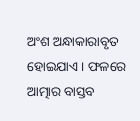ଅଂଶ ଅନ୍ଧାକାରାବୃତ ହୋଇଯାଏ । ଫଳରେ ଆତ୍ମାର ବାସ୍ତବ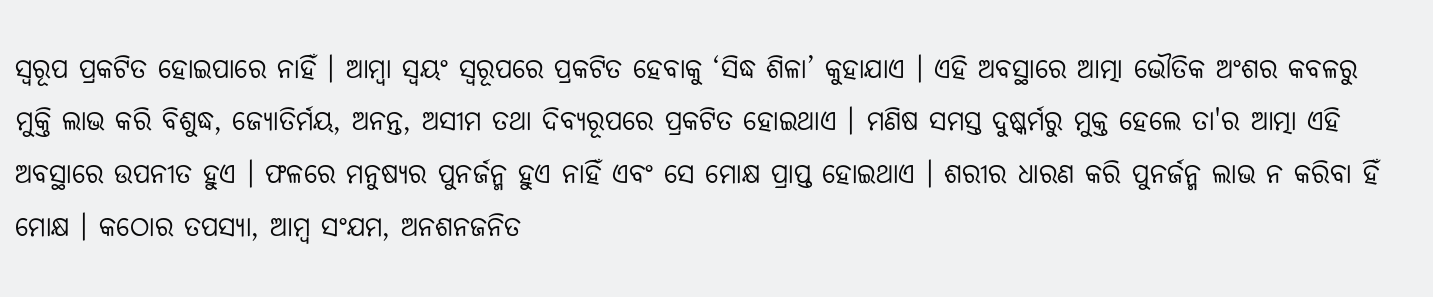ସ୍ୱରୂପ ପ୍ରକଟିତ ହୋଇପାରେ ନାହିଁ । ଆମ୍ବା ସ୍ଵୟଂ ସ୍ଵରୂପରେ ପ୍ରକଟିତ ହେବାକୁ ‘ସିଦ୍ଧ ଶିଳା’ କୁହାଯାଏ । ଏହି ଅବସ୍ଥାରେ ଆତ୍ମା ଭୌତିକ ଅଂଶର କବଳରୁ ମୁକ୍ତି ଲାଭ କରି ବିଶୁଦ୍ଧ, ଜ୍ୟୋତିର୍ମୟ, ଅନନ୍ତ, ଅସୀମ ତଥା ଦିବ୍ୟରୂପରେ ପ୍ରକଟିତ ହୋଇଥାଏ । ମଣିଷ ସମସ୍ତ ଦୁଷ୍କର୍ମରୁ ମୁକ୍ତ ହେଲେ ତା'ର ଆତ୍ମା ଏହି ଅବସ୍ଥାରେ ଉପନୀତ ହୁଏ । ଫଳରେ ମନୁଷ୍ୟର ପୁନର୍ଜନ୍ମ ହୁଏ ନାହିଁ ଏବଂ ସେ ମୋକ୍ଷ ପ୍ରାପ୍ତ ହୋଇଥାଏ । ଶରୀର ଧାରଣ କରି ପୁନର୍ଜନ୍ମ ଲାଭ ନ କରିବା ହିଁ ମୋକ୍ଷ । କଠୋର ତପସ୍ୟା, ଆମ୍ବ ସଂଯମ, ଅନଶନଜନିତ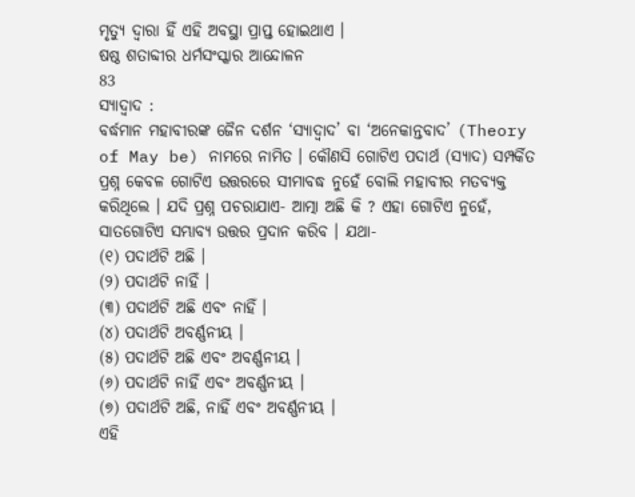ମୃତ୍ୟୁ ଦ୍ବାରା ହିଁ ଏହି ଅବସ୍ଥା ପ୍ରାପ୍ତ ହୋଇଥାଏ ।
ଷଷ୍ଠ ଶତାବ୍ଦୀର ଧର୍ମସଂସ୍କାର ଆନ୍ଦୋଳନ
83
ସ୍ୟାଦ୍ବାଦ :
ବର୍ଦ୍ଧମାନ ମହାବୀରଙ୍କ ଜୈନ ଦର୍ଶନ ‘ସ୍ୟାଦ୍ବାଦ’ ବା ‘ଅନେକାନ୍ତବାଦ’ (Theory of May be) ନାମରେ ନାମିତ । କୌଣସି ଗୋଟିଏ ପଦାର୍ଥ (ସ୍ୟାଦ) ସମ୍ପର୍କିତ ପ୍ରଶ୍ନ କେବଳ ଗୋଟିଏ ଉତ୍ତରରେ ସୀମାବଦ୍ଧ ନୁହେଁ ବୋଲି ମହାବୀର ମତବ୍ୟକ୍ତ କରିଥିଲେ । ଯଦି ପ୍ରଶ୍ନ ପଚରାଯାଏ- ଆତ୍ମା ଅଛି କି ? ଏହା ଗୋଟିଏ ନୁହେଁ, ସାତଗୋଟିଏ ସମ୍ଭାବ୍ୟ ଉତ୍ତର ପ୍ରଦାନ କରିବ । ଯଥା-
(୧) ପଦାର୍ଥଟି ଅଛି ।
(୨) ପଦାର୍ଥଟି ନାହିଁ ।
(୩) ପଦାର୍ଥଟି ଅଛି ଏବଂ ନାହିଁ ।
(୪) ପଦାର୍ଥଟି ଅବର୍ଣ୍ଣନୀୟ ।
(୫) ପଦାର୍ଥଟି ଅଛି ଏବଂ ଅବର୍ଣ୍ଣନୀୟ ।
(୬) ପଦାର୍ଥଟି ନାହିଁ ଏବଂ ଅବର୍ଣ୍ଣନୀୟ ।
(୭) ପଦାର୍ଥଟି ଅଛି, ନାହିଁ ଏବଂ ଅବର୍ଣ୍ଣନୀୟ ।
ଏହି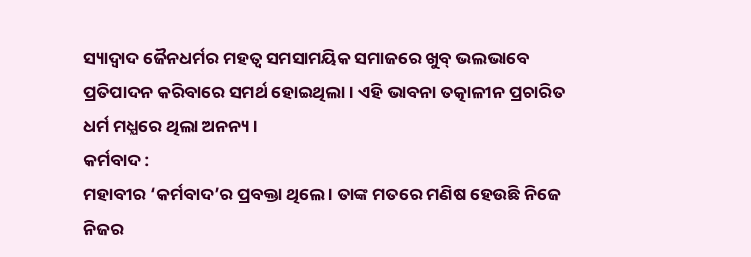ସ୍ୟାଦ୍ବାଦ ଜୈନଧର୍ମର ମହତ୍ଵ ସମସାମୟିକ ସମାଜରେ ଖୁବ୍ ଭଲଭାବେ ପ୍ରତିପାଦନ କରିବାରେ ସମର୍ଥ ହୋଇଥିଲା । ଏହି ଭାବନା ତତ୍କାଳୀନ ପ୍ରଚାରିତ ଧର୍ମ ମଧ୍ଯରେ ଥିଲା ଅନନ୍ୟ ।
କର୍ମବାଦ :
ମହାବୀର ‘କର୍ମବାଦ’ର ପ୍ରବକ୍ତା ଥିଲେ । ତାଙ୍କ ମତରେ ମଣିଷ ହେଉଛି ନିଜେ ନିଜର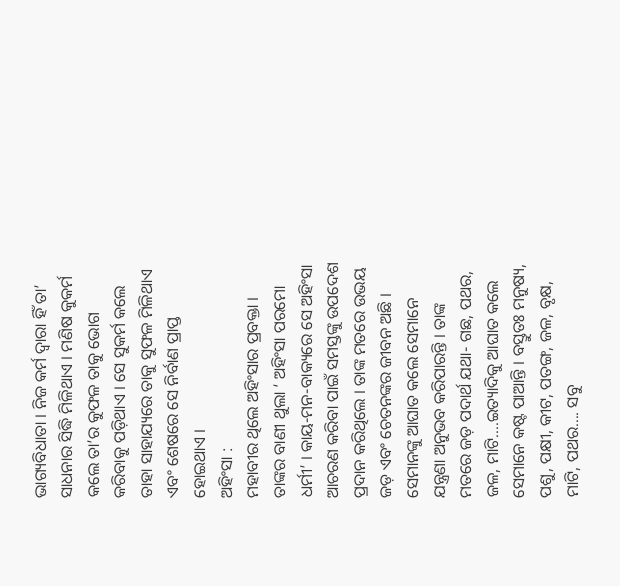ଭାଗ୍ୟବିଧାତା । ନିଜ କର୍ମ ଦ୍ୱାରା ହିଁ ତା’ ସାଧନାର ସିଦ୍ଧି ମିଳିଥାଏ । ମଣିଷ କୁକର୍ମ କଲେ ତା’ର କୁଫଳ ତାକୁ ଭୋଗ କରିବାକୁ ପଡ଼ିଥାଏ । ସେ ସୁକର୍ମ କଲେ ତାହା ସାହାଯ୍ୟରେ ତାକୁ ସୁଫଳ ମିଳିଥାଏ ଏବଂ ଶେଷରେ ସେ ନିର୍ବାଣ ପ୍ରାପ୍ତ ହୋଇଥାଏ ।
ଅହିଂସା :
ମହାବୀର ଥିଲେ ଅହିଂସାର ପ୍ରବକ୍ତା । ତାଙ୍କର ବାଣୀ ଥୁଲା ‘ ଅହିଂସା ପରମୋ ଧର୍ମୀ’ । କାୟ-ମନ-ବାକ୍ୟରେ ସେ ଅହିଂସା ଆଚରଣ କରିବା ପାଇଁ ସମସ୍ତଙ୍କୁ ଉପଦେଶ ପ୍ରଦାନ କରିଥିଲେ । ତାଙ୍କ ମତରେ ଉଭୟ ଜଡ଼ ଏବଂ ଚେତନଙ୍କର ଜୀବନ ଅଛି । ସେମାନଙ୍କୁ ଆଘାତ କଲେ ସେମାନେ ଯନ୍ତ୍ରଣା ଅନୁଭବ କରିପାରନ୍ତି । ତାଙ୍କ ମତରେ ଜଡ଼ ପଦାର୍ଥ ଯଥା- ଗଛ, ପଥର, ଜଳ, ମାଟି....ଇତ୍ୟାଦିକୁ ଆଘାତ କଲେ ସେମାନେ କଷ୍ଟ ପାଆନ୍ତି । ବସ୍ତୁତଃ ମନୁଷ୍ୟ, ପଶୁ, ପକ୍ଷୀ, କୀଟ, ପତଙ୍ଗ, ଜଳ, ବୃକ୍ଷ, ମାଟି, ପଥର.... ସବୁ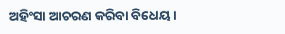ଅହିଂସା ଆଚରଣ କରିବା ବିଧେୟ ।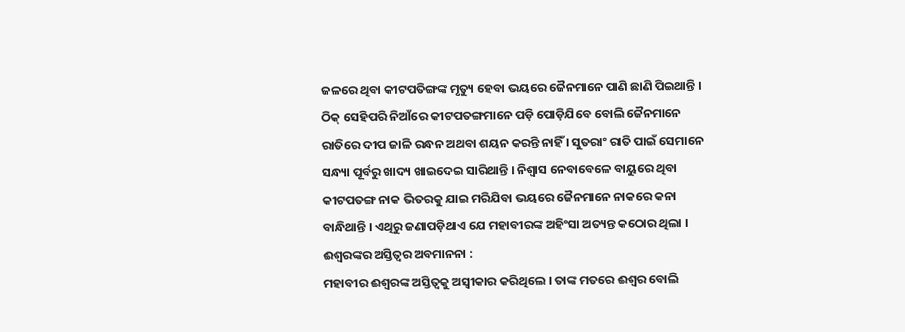ଜଳରେ ଥିବା କୀଟପତିଙ୍ଗଙ୍କ ମୃତ୍ୟୁ ହେବା ଭୟରେ ଜୈନମାନେ ପାଣି ଛାଣି ପିଇଥାନ୍ତି । ଠିକ୍ ସେହିପରି ନିଆଁରେ କୀଟପତଙ୍ଗମାନେ ପଡ଼ି ପୋଡ଼ିଯିବେ ବୋଲି ଜୈନମାନେ ରାତିରେ ଦୀପ ଜାଳି ରନ୍ଧନ ଅଥବା ଶୟନ କରନ୍ତି ନାହିଁ । ସୁତରାଂ ରାତି ପାଇଁ ସେମାନେ ସନ୍ଧ୍ୟା ପୂର୍ବରୁ ଖାଦ୍ୟ ଖାଇଦେଇ ସାରିଥାନ୍ତି । ନିଶ୍ଵାସ ନେବାବେଳେ ବାୟୁରେ ଥିବା କୀଟପତଙ୍ଗ ନାକ ଭିତରକୁ ଯାଇ ମରିଯିବା ଭୟରେ ଜୈନମାନେ ନାକରେ କନା ବାନ୍ଧିଥାନ୍ତି । ଏଥିରୁ ଜଣାପଡ଼ିଥାଏ ଯେ ମହାବୀରଙ୍କ ଅହିଂସା ଅତ୍ୟନ୍ତ କଠୋର ଥିଲା ।
ଈଶ୍ୱରଙ୍କର ଅସ୍ତିତ୍ବର ଅବମାନନା :
ମହାବୀର ଈଶ୍ୱରଙ୍କ ଅସ୍ତିତ୍ୱକୁ ଅସ୍ୱୀକାର କରିଥିଲେ । ତାଙ୍କ ମତରେ ଈଶ୍ଵର ବୋଲି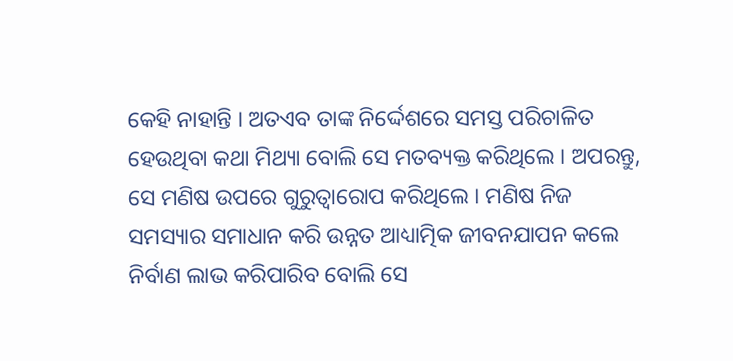କେହି ନାହାନ୍ତି । ଅତଏବ ତାଙ୍କ ନିର୍ଦ୍ଦେଶରେ ସମସ୍ତ ପରିଚାଳିତ ହେଉଥିବା କଥା ମିଥ୍ୟା ବୋଲି ସେ ମତବ୍ୟକ୍ତ କରିଥିଲେ । ଅପରନ୍ତୁ, ସେ ମଣିଷ ଉପରେ ଗୁରୁତ୍ୱାରୋପ କରିଥିଲେ । ମଣିଷ ନିଜ ସମସ୍ୟାର ସମାଧାନ କରି ଉନ୍ନତ ଆଧ୍ୟାତ୍ମିକ ଜୀବନଯାପନ କଲେ ନିର୍ବାଣ ଲାଭ କରିପାରିବ ବୋଲି ସେ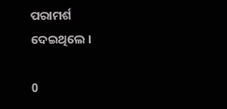ପରାମର୍ଶ ଦେଇଥିଲେ ।

0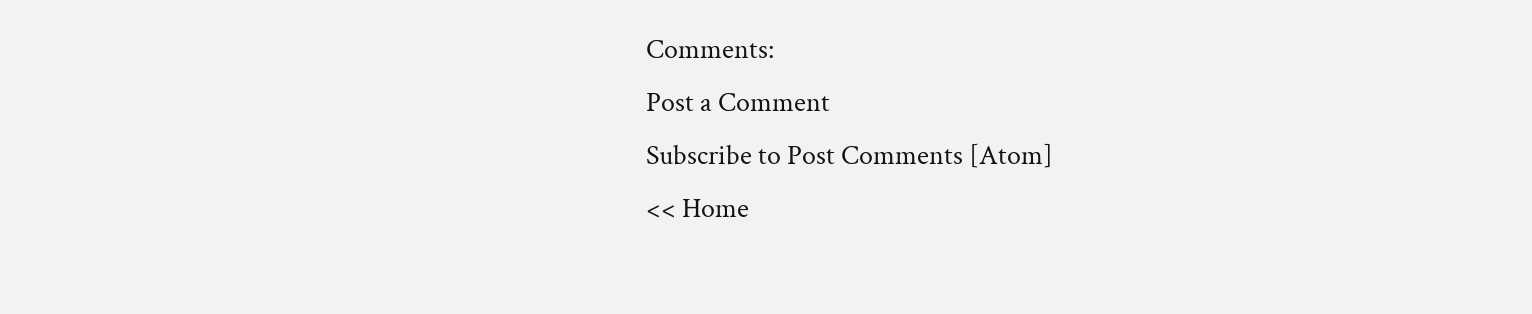Comments:
Post a Comment
Subscribe to Post Comments [Atom]
<< Home